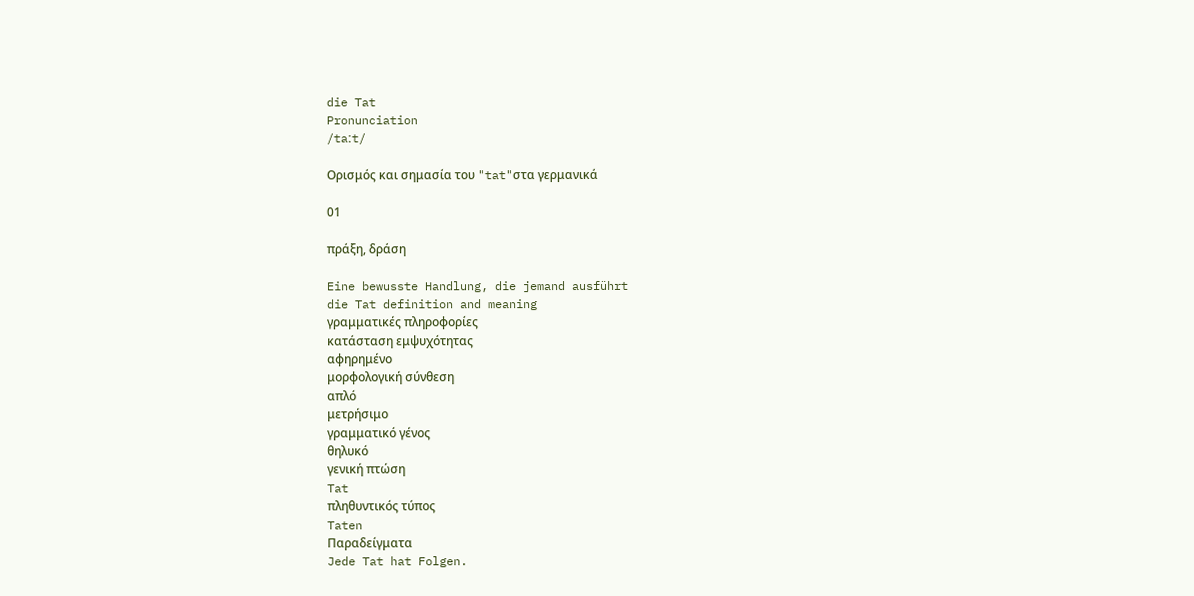die Tat
Pronunciation
/taːt/

Ορισμός και σημασία του "tat"στα γερμανικά

01

πράξη, δράση

Eine bewusste Handlung, die jemand ausführt
die Tat definition and meaning
γραμματικές πληροφορίες
κατάσταση εμψυχότητας
αφηρημένο
μορφολογική σύνθεση
απλό
μετρήσιμο
γραμματικό γένος
θηλυκό
γενική πτώση
Tat
πληθυντικός τύπος
Taten
Παραδείγματα
Jede Tat hat Folgen.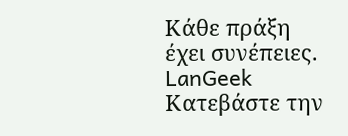Κάθε πράξη έχει συνέπειες.
LanGeek
Κατεβάστε την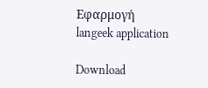Εφαρμογή
langeek application

Download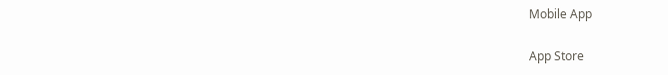Mobile App

App Store